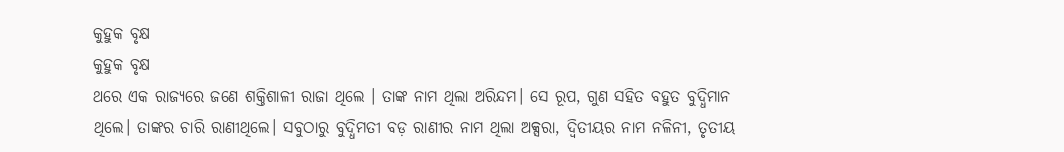କୁହୁକ ବୃକ୍ଷ
କୁହୁକ ବୃକ୍ଷ
ଥରେ ଏକ ରାଜ୍ୟରେ ଜଣେ ଶକ୍ତିଶାଳୀ ରାଜା ଥିଲେ । ତାଙ୍କ ନାମ ଥିଲା ଅରିନ୍ଦମ। ସେ ରୂପ, ଗୁଣ ସହିତ ବହୁତ ବୁଦ୍ଧିମାନ ଥିଲେ। ତାଙ୍କର ଚାରି ରାଣୀଥିଲେ। ସବୁଠାରୁ ବୁଦ୍ଧିମତୀ ବଡ଼ ରାଣୀର ନାମ ଥିଲା ଅକ୍ସରା, ଦ୍ୱିତୀୟର ନାମ ନଳିନୀ, ତୃତୀୟ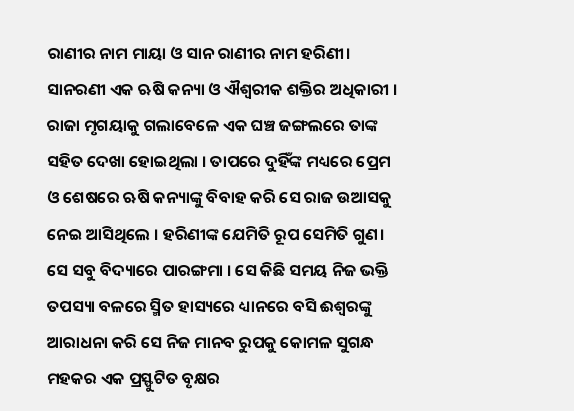ରାଣୀର ନାମ ମାୟା ଓ ସାନ ରାଣୀର ନାମ ହରିଣୀ।
ସାନରଣୀ ଏକ ଋଷି କନ୍ୟା ଓ ଐଶ୍ଵରୀକ ଶକ୍ତିର ଅଧିକାରୀ । ରାଜା ମୃଗୟାକୁ ଗଲାବେଳେ ଏକ ଘଞ୍ଚ ଜଙ୍ଗଲରେ ତାଙ୍କ ସହିତ ଦେଖା ହୋଇଥିଲା । ତାପରେ ଦୁହିଁଙ୍କ ମଧ୍ୟରେ ପ୍ରେମ ଓ ଶେଷରେ ଋଷି କନ୍ୟାଙ୍କୁ ବିବାହ କରି ସେ ରାଜ ଉଆସକୁ ନେଇ ଆସିଥିଲେ । ହରିଣୀଙ୍କ ଯେମିତି ରୂପ ସେମିତି ଗୁଣ। ସେ ସବୁ ବିଦ୍ୟାରେ ପାରଙ୍ଗମା । ସେ କିଛି ସମୟ ନିଜ ଭକ୍ତି ତପସ୍ୟା ବଳରେ ସ୍ମିତ ହାସ୍ୟରେ ଧ୍ୟାନରେ ବସି ଈଶ୍ୱରଙ୍କୁ ଆରାଧନା କରି ସେ ନିଜ ମାନବ ରୁପକୁ କୋମଳ ସୁଗନ୍ଧ ମହକର ଏକ ପ୍ରସ୍ଫୁଟିତ ବୃକ୍ଷର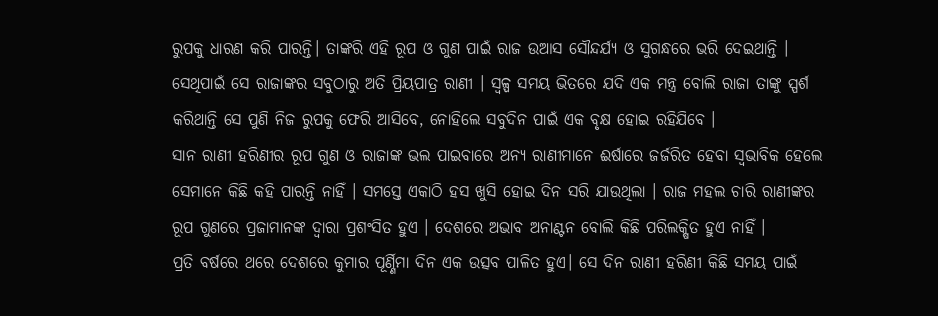ରୁପକୁ ଧାରଣ କରି ପାରନ୍ତି। ତାଙ୍କରି ଏହି ରୂପ ଓ ଗୁଣ ପାଇଁ ରାଜ ଉଆସ ସୌନ୍ଦର୍ଯ୍ୟ ଓ ସୁଗନ୍ଧରେ ଭରି ଦେଇଥାନ୍ତି । ସେଥିପାଇଁ ସେ ରାଜାଙ୍କର ସବୁଠାରୁ ଅତି ପ୍ରିୟପାତ୍ର ରାଣୀ । ସ୍ୱଳ୍ପ ସମୟ ଭିତରେ ଯଦି ଏକ ମନ୍ତ୍ର ବୋଲି ରାଜା ତାଙ୍କୁ ସ୍ପର୍ଶ କରିଥାନ୍ତି ସେ ପୁଣି ନିଜ ରୁପକୁ ଫେରି ଆସିବେ, ନୋହିଲେ ସବୁଦିନ ପାଇଁ ଏକ ବୃକ୍ଷ ହୋଇ ରହିଯିବେ ।
ସାନ ରାଣୀ ହରିଣୀର ରୂପ ଗୁଣ ଓ ରାଜାଙ୍କ ଭଲ ପାଇବାରେ ଅନ୍ୟ ରାଣୀମାନେ ଈର୍ଷାରେ ଜର୍ଜରିତ ହେବା ସ୍ଵଭାବିକ ହେଲେ ସେମାନେ କିଛି କହି ପାରନ୍ତି ନାହିଁ । ସମସ୍ତେ ଏକାଠି ହସ ଖୁସି ହୋଇ ଦିନ ସରି ଯାଉଥିଲା । ରାଜ ମହଲ ଚାରି ରାଣୀଙ୍କର ରୂପ ଗୁଣରେ ପ୍ରଜାମାନଙ୍କ ଦ୍ୱାରା ପ୍ରଶଂସିତ ହୁଏ । ଦେଶରେ ଅଭାବ ଅନାଣ୍ଟନ ବୋଲି କିଛି ପରିଲକ୍ଷିତ ହୁଏ ନାହିଁ ।
ପ୍ରତି ବର୍ଷରେ ଥରେ ଦେଶରେ କୁମାର ପୂର୍ଣ୍ଣିମା ଦିନ ଏକ ଉତ୍ସବ ପାଳିତ ହୁଏ। ସେ ଦିନ ରାଣୀ ହରିଣୀ କିଛି ସମୟ ପାଇଁ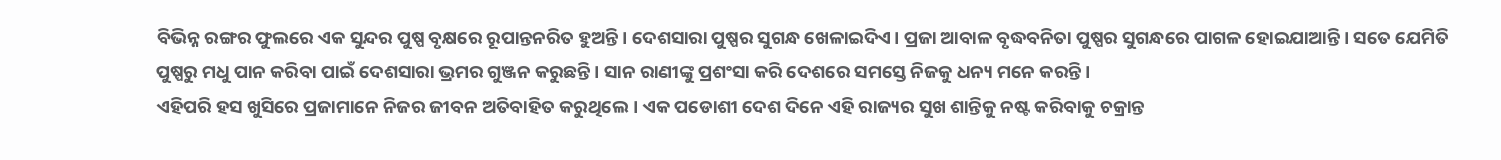ବିଭିନ୍ନ ରଙ୍ଗର ଫୁଲରେ ଏକ ସୁନ୍ଦର ପୁଷ୍ପ ବୃକ୍ଷରେ ରୂପାନ୍ତନରିତ ହୁଅନ୍ତି। ଦେଶସାରା ପୁଷ୍ପର ସୁଗନ୍ଧ ଖେଳାଇଦିଏ। ପ୍ରଜା ଆବାଳ ବୃଦ୍ଧବନିତା ପୁଷ୍ପର ସୁଗନ୍ଧରେ ପାଗଳ ହୋଇଯାଆନ୍ତି । ସତେ ଯେମିତି ପୁଷ୍ପରୁ ମଧୁ ପାନ କରିବା ପାଇଁ ଦେଶସାରା ଭ୍ରମର ଗୁଞ୍ଜନ କରୁଛନ୍ତି । ସାନ ରାଣୀଙ୍କୁ ପ୍ରଶଂସା କରି ଦେଶରେ ସମସ୍ତେ ନିଜକୁ ଧନ୍ୟ ମନେ କରନ୍ତି।
ଏହିପରି ହସ ଖୁସିରେ ପ୍ରଜାମାନେ ନିଜର ଜୀବନ ଅତିବାହିତ କରୁଥିଲେ। ଏକ ପଡୋଶୀ ଦେଶ ଦିନେ ଏହି ରାଜ୍ୟର ସୁଖ ଶାନ୍ତିକୁ ନଷ୍ଟ କରିବାକୁ ଚକ୍ରାନ୍ତ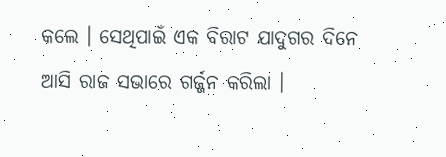କଲେ । ସେଥିପାଇଁ ଏକ ବିରାଟ ଯାଦୁଗର ଦିନେ ଆସି ରାଜ ସଭାରେ ଗର୍ଜ୍ଜନ କରିଲା ।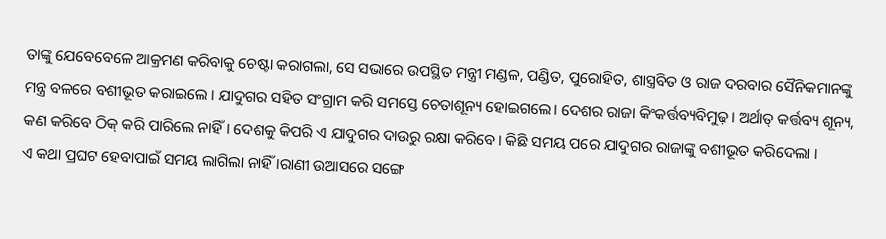ତାଙ୍କୁ ଯେବେବେଳେ ଆକ୍ରମଣ କରିବାକୁ ଚେଷ୍ଟା କରାଗଲା, ସେ ସଭାରେ ଉପସ୍ଥିତ ମନ୍ତ୍ରୀ ମଣ୍ଡଳ, ପଣ୍ଡିତ, ପୁରୋହିତ, ଶାସ୍ତ୍ରବିତ ଓ ରାଜ ଦରବାର ସୈନିକମାନଙ୍କୁ ମନ୍ତ୍ର ବଳରେ ବଶୀଭୂତ କରାଇଲେ । ଯାଦୁଗର ସହିତ ସଂଗ୍ରାମ କରି ସମସ୍ତେ ଚେତାଶୂନ୍ୟ ହୋଇଗଲେ। ଦେଶର ରାଜା କିଂକର୍ତ୍ତବ୍ୟବିମୁଢ଼। ଅର୍ଥାତ୍ କର୍ତ୍ତବ୍ୟ ଶୂନ୍ୟ, କଣ କରିବେ ଠିକ୍ କରି ପାରିଲେ ନାହିଁ। ଦେଶକୁ କିପରି ଏ ଯାଦୁଗର ଦାଉରୁ ରକ୍ଷା କରିବେ। କିଛି ସମୟ ପରେ ଯାଦୁଗର ରାଜାଙ୍କୁ ବଶୀଭୂତ କରିଦେଲା ।
ଏ କଥା ପ୍ରଘଟ ହେବାପାଇଁ ସମୟ ଲାଗିଲା ନାହିଁ ।ରାଣୀ ଉଆସରେ ସଙ୍ଗେ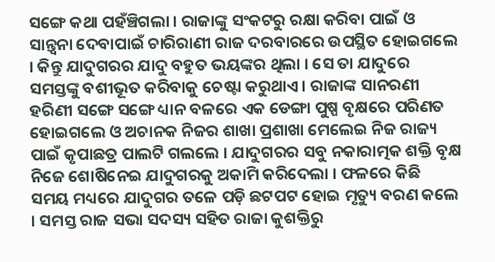ସଙ୍ଗେ କଥା ପହଁଞ୍ଚିଗଲା । ରାଜାଙ୍କୁ ସଂକଟରୁ ରକ୍ଷା କରିବା ପାଇଁ ଓ ସାନ୍ତ୍ୱନା ଦେବାପାଇଁ ଚାରିରାଣୀ ରାଜ ଦରବାରରେ ଉପସ୍ଥିତ ହୋଇଗଲେ । କିନ୍ତୁ ଯାଦୁଗରର ଯାଦୁ ବହୁତ ଭୟଙ୍କର ଥିଲା । ସେ ତା ଯାଦୁରେ ସମସ୍ତଙ୍କୁ ବଶୀଭୂତ କରିବାକୁ ଚେଷ୍ଟା କରୁଥାଏ । ରାଜାଙ୍କ ସାନରଣୀ ହରିଣୀ ସଙ୍ଗେ ସଙ୍ଗେ ଧ୍ୟାନ ବଳରେ ଏକ ଡେଙ୍ଗା ପୁଷ୍ପ ବୃକ୍ଷରେ ପରିଣତ ହୋଇଗଲେ ଓ ଅଚାନକ ନିଜର ଶାଖା ପ୍ରଶାଖା ମେଲେଇ ନିଜ ରାଜ୍ୟ ପାଇଁ କୃପାଛତ୍ର ପାଲଟି ଗଲଲେ । ଯାଦୁଗରର ସବୁ ନକାରାତ୍ମକ ଶକ୍ତି ବୃକ୍ଷ ନିଜେ ଶୋଷିନେଇ ଯାଦୁଗରକୁ ଅକାମି କରିଦେଲା । ଫଳରେ କିଛି ସମୟ ମଧ୍ୟରେ ଯାଦୁଗର ତଳେ ପଡ଼ି ଛଟପଟ ହୋଇ ମୃତ୍ୟୁ ବରଣ କଲେ । ସମସ୍ତ ରାଜ ସଭା ସଦସ୍ୟ ସହିତ ରାଜା କୁଶକ୍ତିରୁ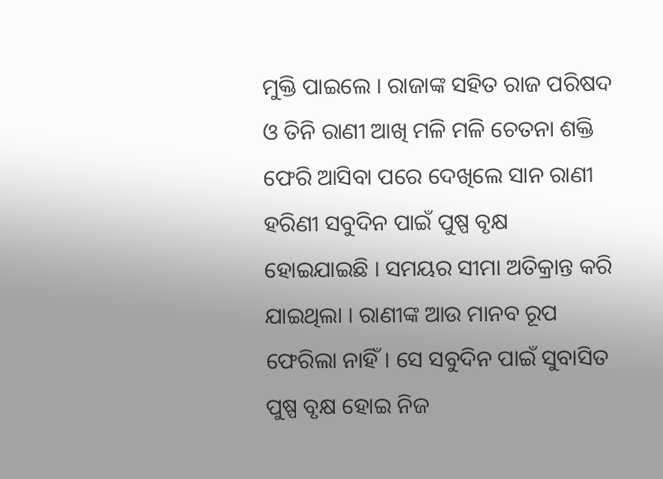ମୁକ୍ତି ପାଇଲେ । ରାଜାଙ୍କ ସହିତ ରାଜ ପରିଷଦ ଓ ତିନି ରାଣୀ ଆଖି ମଳି ମଳି ଚେତନା ଶକ୍ତି ଫେରି ଆସିବା ପରେ ଦେଖିଲେ ସାନ ରାଣୀ ହରିଣୀ ସବୁଦିନ ପାଇଁ ପୁଷ୍ପ ବୃକ୍ଷ ହୋଇଯାଇଛି । ସମୟର ସୀମା ଅତିକ୍ରାନ୍ତ କରି ଯାଇଥିଲା । ରାଣୀଙ୍କ ଆଉ ମାନବ ରୂପ ଫେରିଲା ନାହିଁ। ସେ ସବୁଦିନ ପାଇଁ ସୁବାସିତ ପୁଷ୍ପ ବୃକ୍ଷ ହୋଇ ନିଜ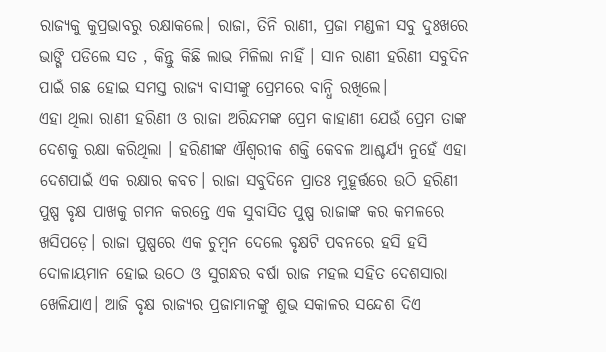ରାଜ୍ୟକୁ କୁପ୍ରଭାବରୁ ରକ୍ଷାକଲେ। ରାଜା, ତିନି ରାଣୀ, ପ୍ରଜା ମଣ୍ଡଳୀ ସବୁ ଦୁଃଖରେ ଭାଙ୍ଗି ପଡିଲେ ସତ , କିନ୍ତୁ କିଛି ଲାଭ ମିଳିଲା ନାହିଁ । ସାନ ରାଣୀ ହରିଣୀ ସବୁଦିନ ପାଇଁ ଗଛ ହୋଇ ସମସ୍ତ ରାଜ୍ୟ ବାସୀଙ୍କୁ ପ୍ରେମରେ ବାନ୍ଧି ରଖିଲେ।
ଏହା ଥିଲା ରାଣୀ ହରିଣୀ ଓ ରାଜା ଅରିନ୍ଦମଙ୍କ ପ୍ରେମ କାହାଣୀ ଯେଉଁ ପ୍ରେମ ତାଙ୍କ ଦେଶକୁ ରକ୍ଷା କରିଥିଲା । ହରିଣୀଙ୍କ ଐଶ୍ଵରୀକ ଶକ୍ତି କେବଳ ଆଶ୍ଚର୍ଯ୍ୟ ନୁହେଁ ଏହା ଦେଶପାଇଁ ଏକ ରକ୍ଷାର କବଚ। ରାଜା ସବୁଦିନେ ପ୍ରାତଃ ମୁହୂର୍ତ୍ତରେ ଉଠି ହରିଣୀ ପୁଷ୍ପ ବୃକ୍ଷ ପାଖକୁ ଗମନ କରନ୍ତେ ଏକ ସୁବାସିତ ପୁଷ୍ପ ରାଜାଙ୍କ କର କମଳରେ ଖସିପଡ଼େ। ରାଜା ପୁଷ୍ପରେ ଏକ ଚୁମ୍ବନ ଦେଲେ ବୃକ୍ଷଟି ପବନରେ ହସି ହସି ଦୋଳାୟମାନ ହୋଇ ଉଠେ ଓ ସୁଗନ୍ଧର ବର୍ଷା ରାଜ ମହଲ ସହିତ ଦେଶସାରା ଖେଳିଯାଏ। ଆଜି ବୃକ୍ଷ ରାଜ୍ୟର ପ୍ରଜାମାନଙ୍କୁ ଶୁଭ ସକାଳର ସନ୍ଦେଶ ଦିଏ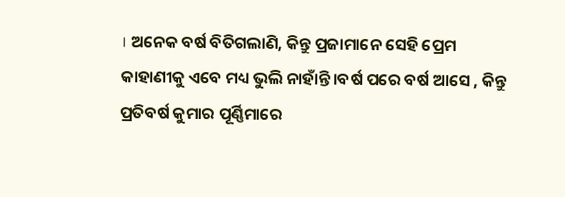। ଅନେକ ବର୍ଷ ବିତିଗଲାଣି, କିନ୍ତୁ ପ୍ରଜାମାନେ ସେହି ପ୍ରେମ କାହାଣୀକୁ ଏବେ ମଧ୍ୟ ଭୁଲି ନାହାଁନ୍ତି।ବର୍ଷ ପରେ ବର୍ଷ ଆସେ , କିନ୍ତୁ ପ୍ରତିବର୍ଷ କୁମାର ପୂର୍ଣ୍ଣିମାରେ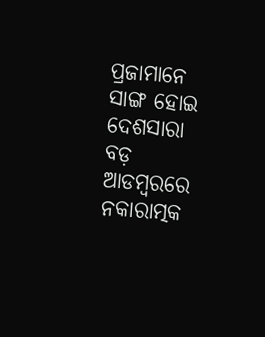ପ୍ରଜାମାନେ ସାଙ୍ଗ ହୋଇ ଦେଶସାରା ବଡ଼ ଆଡମ୍ବରରେ ନକାରାତ୍ମକ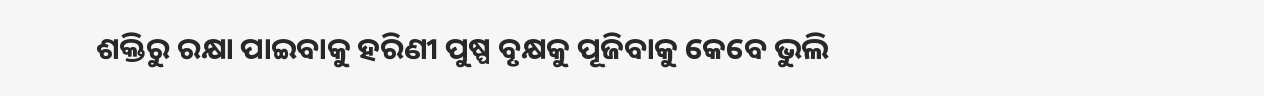ଶକ୍ତିରୁ ରକ୍ଷା ପାଇବାକୁ ହରିଣୀ ପୁଷ୍ପ ବୃକ୍ଷକୁ ପୂଜିବାକୁ କେବେ ଭୁଲି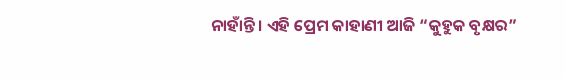ନାହାଁନ୍ତି । ଏହି ପ୍ରେମ କାହାଣୀ ଆଜି “କୁହୁକ ବୃକ୍ଷର”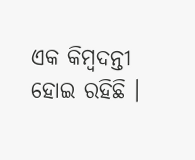ଏକ କିମ୍ବଦନ୍ତୀ ହୋଇ ରହିଛି ।